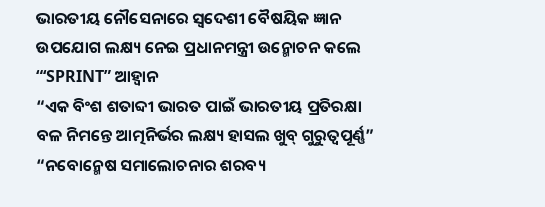ଭାରତୀୟ ନୌସେନାରେ ସ୍ୱଦେଶୀ ବୈଷୟିକ ଜ୍ଞାନ ଉପଯୋଗ ଲକ୍ଷ୍ୟ ନେଇ ପ୍ରଧାନମନ୍ତ୍ରୀ ଉନ୍ମୋଚନ କଲେ “‘SPRINT” ଆହ୍ୱାନ
“ଏକ ବିଂଶ ଶତାବ୍ଦୀ ଭାରତ ପାଇଁ ଭାରତୀୟ ପ୍ରତିରକ୍ଷା ବଳ ନିମନ୍ତେ ଆତ୍ମନିର୍ଭର ଲକ୍ଷ୍ୟ ହାସଲ ଖୁବ୍ ଗୁରୁତ୍ୱପୂର୍ଣ୍ଣ”
“ନବୋନ୍ମେଷ ସମାଲୋଚନାର ଶରବ୍ୟ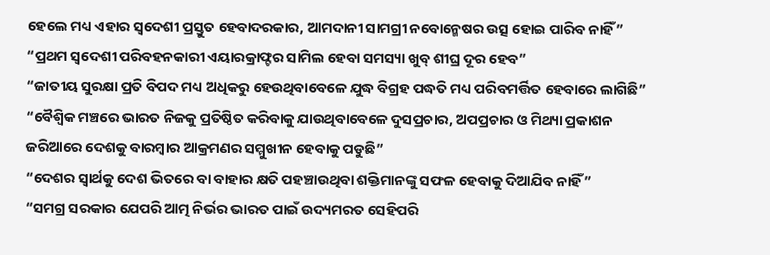ହେଲେ ମଧ୍ୟ ଏହାର ସ୍ୱଦେଶୀ ପ୍ରସ୍ତୁତ ହେବାଦରକାର, ଆମଦାନୀ ସାମଗ୍ରୀ ନବୋନ୍ମେଷର ଉତ୍ସ ହୋଇ ପାରିବ ନାହିଁ”
“ପ୍ରଥମ ସ୍ୱଦେଶୀ ପରିବହନକାରୀ ଏୟାରକ୍ରାଫ୍ଟର ସାମିଲ ହେବା ସମସ୍ୟା ଖୁବ୍ ଶୀଘ୍ର ଦୂର ହେବ”
“ଜାତୀୟ ସୁରକ୍ଷା ପ୍ରତି ବିପଦ ମଧ୍ୟ ଅଧିକରୁ ହେଉଥିବାବେଳେ ଯୁଦ୍ଧ ବିଗ୍ରହ ପଦ୍ଧତି ମଧ୍ୟ ପରିବମର୍ତ୍ତିତ ହେବାରେ ଲାଗିଛି”
“ବୈଶ୍ୱିକ ମଞ୍ଚରେ ଭାରତ ନିଜକୁ ପ୍ରତିଷ୍ଠିତ କରିବାକୁ ଯାଉଥିବାବେଳେ ଦୁସପ୍ରଚାର, ଅପପ୍ରଚାର ଓ ମିଥ୍ୟା ପ୍ରକାଶନ ଜରିଆରେ ଦେଶକୁ ବାରମ୍ବାର ଆକ୍ରମଣର ସମ୍ମୁଖୀନ ହେବାକୁ ପଡୁଛି”
“ଦେଶର ସ୍ୱାର୍ଥକୁ ଦେଶ ଭିତରେ ବା ବାହାର କ୍ଷତି ପହଞ୍ଚାଉଥିବା ଶକ୍ତିମାନଙ୍କୁ ସଫଳ ହେବାକୁ ଦିଆଯିବ ନାହିଁ”
“ସମଗ୍ର ସରକାର ଯେପରି ଆତ୍ମ ନିର୍ଭର ଭାରତ ପାଇଁ ଉଦ୍ୟମରତ ସେହିପରି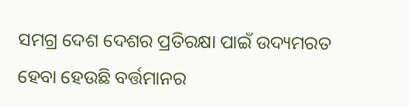ସମଗ୍ର ଦେଶ ଦେଶର ପ୍ରତିରକ୍ଷା ପାଇଁ ଉଦ୍ୟମରତ ହେବା ହେଉଛି ବର୍ତ୍ତମାନର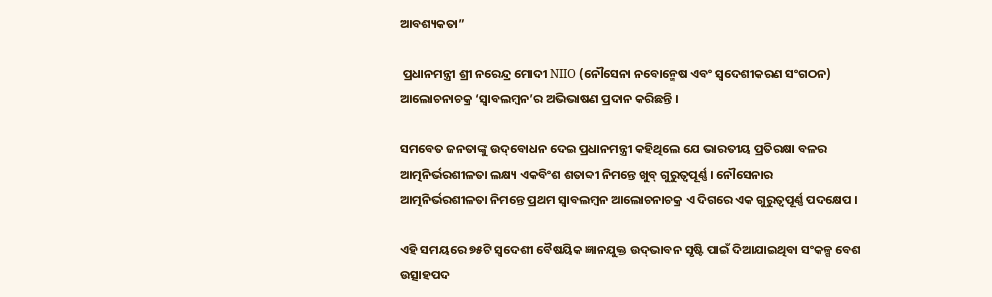ଆବଶ୍ୟକତା”

 ପ୍ରଧାନମନ୍ତ୍ରୀ ଶ୍ରୀ ନରେନ୍ଦ୍ର ମୋଦୀ NIIO (ନୌସେନା ନବୋନ୍ମେଷ ଏବଂ ସ୍ୱଦେଶୀକରଣ ସଂଗଠନ) ଆଲୋଚନାଚକ୍ର ‘ସ୍ୱାବଲମ୍ବନ’ର ଅଭିଭାଷଣ ପ୍ରଦାନ କରିଛନ୍ତି ।

ସମବେତ ଜନତାଙ୍କୁ ଉଦ୍‌ବୋଧନ ଦେଇ ପ୍ରଧାନମନ୍ତ୍ରୀ କହିଥିଲେ ଯେ ଭାରତୀୟ ପ୍ରତିରକ୍ଷା ବଳର ଆତ୍ମନିର୍ଭରଶୀଳତା ଲକ୍ଷ୍ୟ ଏକବିଂଶ ଶତାବ୍ଦୀ ନିମନ୍ତେ ଖୁବ୍ ଗୁରୁତ୍ୱପୂର୍ଣ୍ଣ । ନୌସେନାର ଆତ୍ମନିର୍ଭରଶୀଳତା ନିମନ୍ତେ ପ୍ରଥମ ସ୍ୱାବଲମ୍ବନ ଆଲୋଚନାଚକ୍ର ଏ ଦିଗରେ ଏକ ଗୁରୁତ୍ୱପୂର୍ଣ୍ଣ ପଦକ୍ଷେପ ।

ଏହି ସମୟରେ ୭୫ଟି ସ୍ୱଦେଶୀ ବୈଷୟିକ ଜ୍ଞାନଯୁକ୍ତ ଉଦ୍‌ଭାବନ ସୃଷ୍ଟି ପାଇଁ ଦିଆଯାଇଥିବା ସଂକଳ୍ପ ବେଶ ଉତ୍ସାହପଦ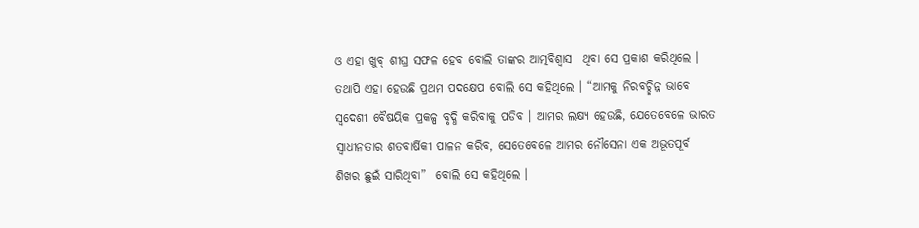ଓ ଏହା ଖୁବ୍ ଶୀଘ୍ର ସଫଳ ହେବ ବୋଲି ତାଙ୍କର ଆତ୍ମବିଶ୍ୱାସ  ଥିବା ସେ ପ୍ରକାଶ କରିଥିଲେ । ତଥାପି ଏହା ହେଉଛି ପ୍ରଥମ ପଦକ୍ଷେପ ବୋଲି ସେ କହିଥିଲେ । “ଆମକୁ ନିରବଚ୍ଛିନ୍ନ ଭାବେ ସ୍ୱଦେଶୀ ବୈଷୟିକ ପ୍ରକଳ୍ପ ବୃଦ୍ଧି କରିବାକୁ ପଡିବ । ଆମର ଲକ୍ଷ୍ୟ ହେଉଛି, ଯେତେବେଳେ ଭାରତ ସ୍ୱାଧୀନତାର ଶତବାର୍ଷିକୀ ପାଳନ କରିବ, ସେତେବେଳେ ଆମର ନୌସେନା ଏକ ଅଭୂତପୂର୍ବ ଶିଖର ଛୁଇଁ ସାରିଥିବା”  ବୋଲି ସେ କହିଥିଲେ ।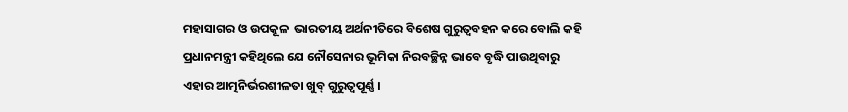ମହାସାଗର ଓ ଉପକୂଳ  ଭାରତୀୟ ଅର୍ଥନୀତିରେ ବିଶେଷ ଗୁରୁତ୍ୱବହନ କରେ ବୋଲି କହି ପ୍ରଧାନମନ୍ତ୍ରୀ କହିଥିଲେ ଯେ ନୌସେନାର ଭୂମିକା ନିରବଚ୍ଛିନ୍ନ ଭାବେ ବୃଦ୍ଧି ପାଉଥିବାରୁ ଏହାର ଆତ୍ମନିର୍ଭରଶୀଳତା ଖୁବ୍ ଗୁରୁତ୍ୱପୂର୍ଣ୍ଣ ।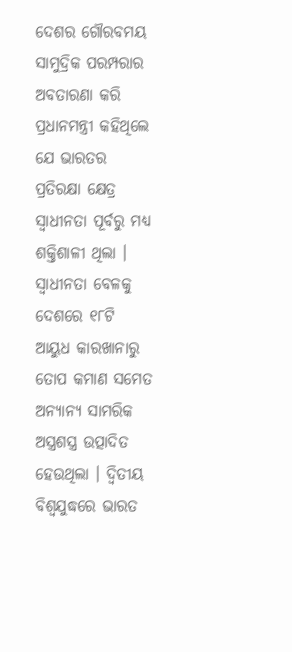ଦେଶର ଗୌରବମୟ ସାମୁଦ୍ରିକ ପରମ୍ପରାର ଅବତାରଣା କରି ପ୍ରଧାନମନ୍ତ୍ରୀ କହିଥିଲେ ଯେ ଭାରତର ପ୍ରତିରକ୍ଷା କ୍ଷେତ୍ର ସ୍ୱାଧୀନତା ପୂର୍ବରୁ ମଧ୍ୟ ଶକ୍ତିଶାଳୀ ଥିଲା । ସ୍ୱାଧୀନତା ବେଳକୁ ଦେଶରେ ୧୮ଟି ଆୟୁଧ କାରଖାନାରୁ ତୋପ କମାଣ ସମେତ ଅନ୍ୟାନ୍ୟ ସାମରିକ ଅସ୍ତ୍ରଶସ୍ତ୍ର ଉତ୍ପାଦିତ ହେଉଥିଲା । ଦ୍ୱିତୀୟ ବିଶ୍ୱଯୁଦ୍ଧରେ ଭାରତ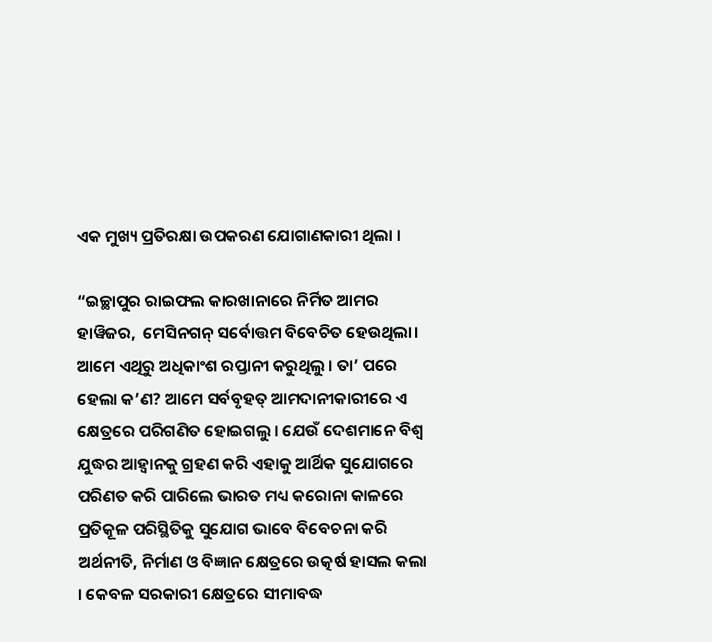ଏକ ମୁଖ୍ୟ ପ୍ରତିରକ୍ଷା ଉପକରଣ ଯୋଗାଣକାରୀ ଥିଲା ।

“ଇଚ୍ଛାପୁର ରାଇଫଲ କାରଖାନାରେ ନିର୍ମିତ ଆମର ହାୱିଜର,  ମେସିନଗନ୍ ସର୍ବୋତ୍ତମ ବିବେଚିତ ହେଉଥିଲା। ଆମେ ଏଥିରୁ ଅଧିକାଂଶ ରପ୍ତାନୀ କରୁଥିଲୁ । ତା’ ପରେ ହେଲା କ’ଣ? ଆମେ ସର୍ବବୃହତ୍ ଆମଦାନୀକାରୀରେ ଏ କ୍ଷେତ୍ରରେ ପରିଗଣିତ ହୋଇଗଲୁ । ଯେଉଁ ଦେଶମାନେ ବିଶ୍ୱ ଯୁଦ୍ଧର ଆହ୍ୱାନକୁ ଗ୍ରହଣ କରି ଏହାକୁ ଆର୍ଥିକ ସୁଯୋଗରେ ପରିଣତ କରି ପାରିଲେ ଭାରତ ମଧ୍ୟ କରୋନା କାଳରେ ପ୍ରତିକୂଳ ପରିସ୍ଥିତିକୁ ସୁଯୋଗ ଭାବେ ବିବେଚନା କରି ଅର୍ଥନୀତି, ନିର୍ମାଣ ଓ ବିଜ୍ଞାନ କ୍ଷେତ୍ରରେ ଉତ୍କର୍ଷ ହାସଲ କଲା । କେବଳ ସରକାରୀ କ୍ଷେତ୍ରରେ ସୀମାବଦ୍ଧ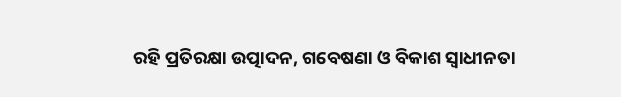ରହି ପ୍ରତିରକ୍ଷା ଉତ୍ପାଦନ, ଗବେଷଣା ଓ ବିକାଶ ସ୍ୱାଧୀନତା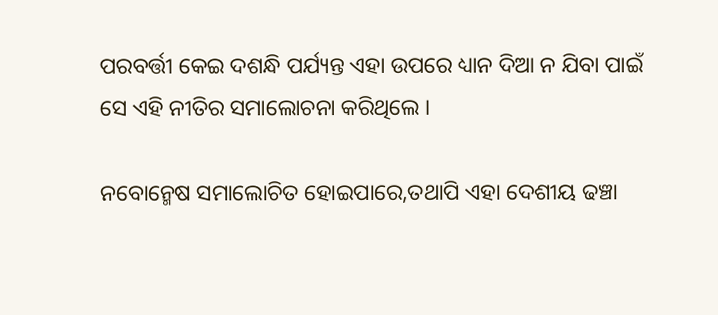ପରବର୍ତ୍ତୀ କେଇ ଦଶନ୍ଧି ପର୍ଯ୍ୟନ୍ତ ଏହା ଉପରେ ଧ୍ୟାନ ଦିଆ ନ ଯିବା ପାଇଁ ସେ ଏହି ନୀତିର ସମାଲୋଚନା କରିଥିଲେ ।

ନବୋନ୍ମେଷ ସମାଲୋଚିତ ହୋଇପାରେ,ତଥାପି ଏହା ଦେଶୀୟ ଢଞ୍ଚା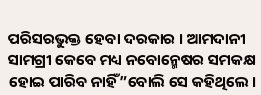ପରିସରଭୁକ୍ତ ହେବା ଦରକାର । ଆମଦାନୀ ସାମଗ୍ରୀ କେବେ ମଧ୍ୟ ନବୋନ୍ମେଷର ସମକକ୍ଷ ହୋଇ ପାରିବ ନାହିଁ”ବୋଲି ସେ କହିଥିଲେ ।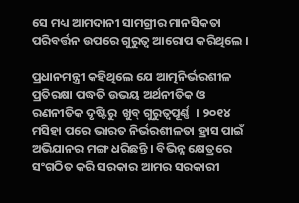ସେ ମଧ୍ୟ ଆମଦାନୀ ସାମଗ୍ରୀର ମାନସିକତା ପରିବର୍ତ୍ତନ ଉପରେ ଗୁରୁତ୍ୱ ଆରୋପ କରିଥିଲେ ।

ପ୍ରଧାନମନ୍ତ୍ରୀ କହିଥିଲେ ଯେ ଆତ୍ମନିର୍ଭରଶୀଳ ପ୍ରତିରକ୍ଷା ପଦ୍ଧତି ଉଭୟ ଅର୍ଥନୀତିକ ଓ ରଣନୀତିକ ଦୃଷ୍ଟିରୁ  ଖୁବ୍ ଗୁରୁତ୍ୱପୂର୍ଣ୍ଣ  । ୨୦୧୪ ମସିହା ପରେ ଭାରତ ନିର୍ଭରଶୀଳତା ହ୍ରାସ ପାଇଁ ଅଭିଯାନର ମଙ୍ଗ ଧରିଛନ୍ତି । ବିଭିନ୍ନ କ୍ଷେତ୍ରରେ ସଂଗଠିତ କରି ସରକାର ଆମର ସରକାରୀ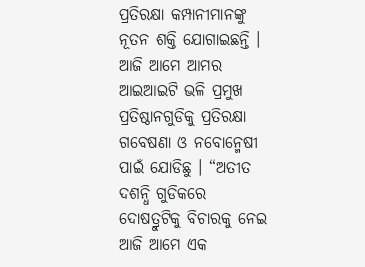ପ୍ରତିରକ୍ଷା କମ୍ପାନୀମାନଙ୍କୁ ନୂତନ ଶକ୍ତି ଯୋଗାଇଛନ୍ତି । ଆଜି ଆମେ ଆମର ଆଇଆଇଟି ଭଳି ପ୍ରମୁଖ ପ୍ରତିଷ୍ଠାନଗୁଡିକୁ ପ୍ରତିରକ୍ଷା ଗବେଷଣା ଓ ନବୋନ୍ମେଷୀ ପାଇଁ ଯୋଡିଛୁ । “ଅତୀତ ଦଶନ୍ଧି ଗୁଡିକରେ ଦୋଷତ୍ରୁଟିକୁ ବିଚାରକୁ ନେଇ ଆଜି ଆମେ ଏକ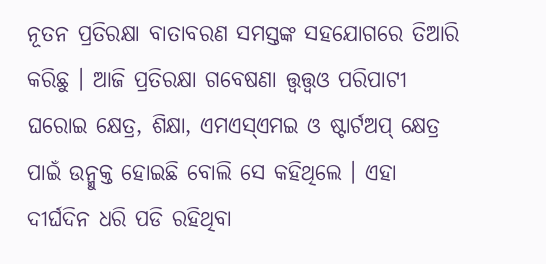ନୂତନ ପ୍ରତିରକ୍ଷା ବାତାବରଣ ସମସ୍ତଙ୍କ ସହଯୋଗରେ ତିଆରି କରିଛୁ । ଆଜି ପ୍ରତିରକ୍ଷା ଗବେଷଣା ତ୍ତ୍ୱତ୍ତ୍ୱଓ ପରିପାଟୀ ଘରୋଇ କ୍ଷେତ୍ର, ଶିକ୍ଷା, ଏମଏସ୍‌ଏମଇ ଓ ଷ୍ଟାର୍ଟଅପ୍ କ୍ଷେତ୍ର ପାଇଁ ଉନ୍ମୁକ୍ତ ହୋଇଛି ବୋଲି ସେ କହିଥିଲେ । ଏହା ଦୀର୍ଘଦିନ ଧରି ପଡି ରହିଥିବା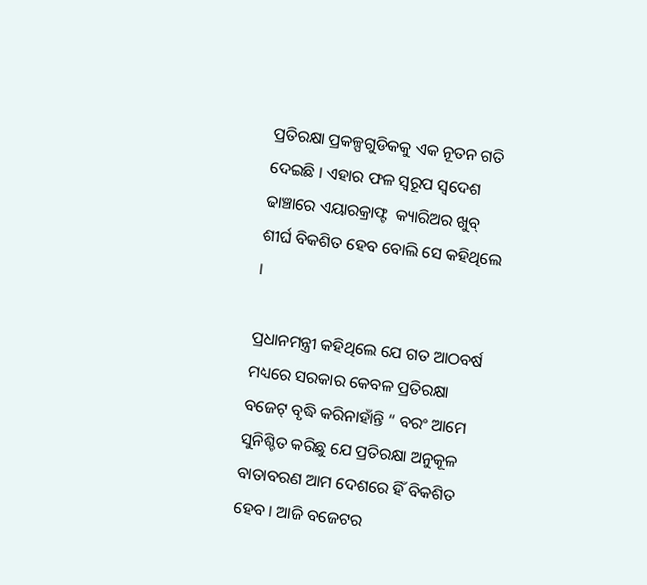ପ୍ରତିରକ୍ଷା ପ୍ରକଳ୍ପଗୁଡିକକୁ ଏକ ନୂତନ ଗତି ଦେଇଛି । ଏହାର ଫଳ ସ୍ୱରୂପ ସ୍ୱଦେଶ ଢାଞ୍ଚାରେ ଏୟାରକ୍ରାଫ୍ଟ  କ୍ୟାରିଅର ଖୁବ୍ ଶୀର୍ଘ ବିକଶିତ ହେବ ବୋଲି ସେ କହିଥିଲେ ।

ପ୍ରଧାନମନ୍ତ୍ରୀ କହିଥିଲେ ଯେ ଗତ ଆଠବର୍ଷ ମଧ୍ୟରେ ସରକାର କେବଳ ପ୍ରତିରକ୍ଷା ବଜେଟ୍ ବୃଦ୍ଧି କରିନାହାଁନ୍ତି “ ବରଂ ଆମେ ସୁନିଶ୍ଚିତ କରିଛୁ ଯେ ପ୍ରତିରକ୍ଷା ଅନୁକୂଳ ବାତାବରଣ ଆମ ଦେଶରେ ହିଁ ବିକଶିତ ହେବ । ଆଜି ବଜେଟର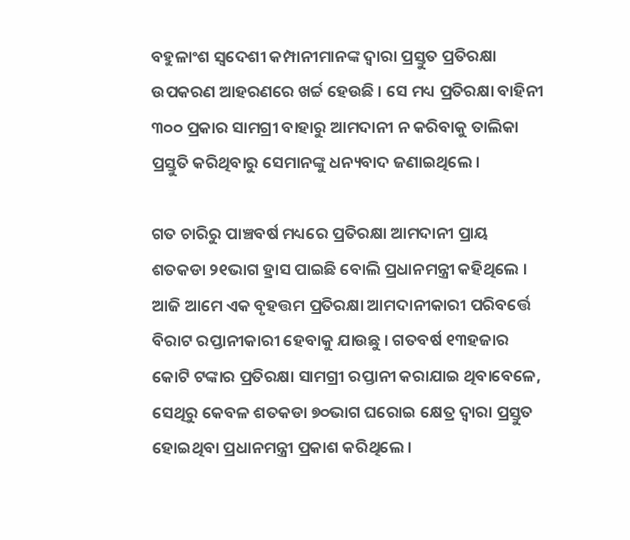ବହୁଳାଂଶ ସ୍ୱଦେଶୀ କମ୍ପାନୀମାନଙ୍କ ଦ୍ୱାରା ପ୍ରସ୍ତୁତ ପ୍ରତିରକ୍ଷା ଉପକରଣ ଆହରଣରେ ଖର୍ଚ୍ଚ ହେଉଛି । ସେ ମଧ୍ୟ ପ୍ରତିରକ୍ଷା ବାହିନୀ ୩୦୦ ପ୍ରକାର ସାମଗ୍ରୀ ବାହାରୁ ଆମଦାନୀ ନ କରିବାକୁ ତାଲିକା ପ୍ରସ୍ତୁତି କରିଥିବାରୁ ସେମାନଙ୍କୁ ଧନ୍ୟବାଦ ଜଣାଇଥିଲେ ।

ଗତ ଚାରିରୁ ପାଞ୍ଚବର୍ଷ ମଧ୍ୟରେ ପ୍ରତିରକ୍ଷା ଆମଦାନୀ ପ୍ରାୟ ଶତକଡା ୨୧ଭାଗ ହ୍ରାସ ପାଇଛି ବୋଲି ପ୍ରଧାନମନ୍ତ୍ରୀ କହିଥିଲେ । ଆଜି ଆମେ ଏକ ବୃହତ୍ତମ ପ୍ରତିରକ୍ଷା ଆମଦାନୀକାରୀ ପରିବର୍ତ୍ତେ ବିରାଟ ରପ୍ତାନୀକାରୀ ହେବାକୁ ଯାଉଛୁ । ଗତବର୍ଷ ୧୩ହଜାର କୋଟି ଟଙ୍କାର ପ୍ରତିରକ୍ଷା ସାମଗ୍ରୀ ରପ୍ତାନୀ କରାଯାଇ ଥିବାବେଳେ, ସେଥିରୁ କେବଳ ଶତକଡା ୭୦ଭାଗ ଘରୋଇ କ୍ଷେତ୍ର ଦ୍ୱାରା ପ୍ରସ୍ତୁତ ହୋଇଥିବା ପ୍ରଧାନମନ୍ତ୍ରୀ ପ୍ରକାଶ କରିଥିଲେ ।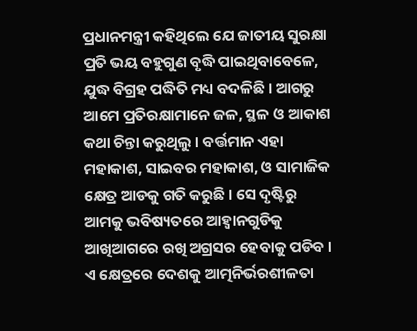ପ୍ରଧାନମନ୍ତ୍ରୀ କହିଥିଲେ ଯେ ଜାତୀୟ ସୁରକ୍ଷା ପ୍ରତି ଭୟ ବହୁଗୁଣ ବୃଦ୍ଧି ପାଇଥିବାବେଳେ, ଯୁଦ୍ଧ ବିଗ୍ରହ ପଦ୍ଧିତି ମଧ୍ୟ ବଦଳିଛି । ଆଗରୁ ଆମେ ପ୍ରତିରକ୍ଷାମାନେ ଜଳ, ସ୍ଥଳ ଓ ଆକାଶ କଥା ଚିନ୍ତା କରୁଥିଲୁ । ବର୍ତ୍ତମାନ ଏହା ମହାକାଶ, ସାଇବର ମହାକାଶ, ଓ ସାମାଜିକ କ୍ଷେତ୍ର ଆଡକୁ ଗତି କରୁଛି । ସେ ଦୃଷ୍ଟିରୁ ଆମକୁ ଭବିଷ୍ୟତରେ ଆହ୍ୱାନଗୁଡିକୁ ଆଖିଆଗରେ ରଖି ଅଗ୍ରସର ହେବାକୁ ପଡିବ । ଏ କ୍ଷେତ୍ରରେ ଦେଶକୁ ଆତ୍ମନିର୍ଭରଶୀଳତା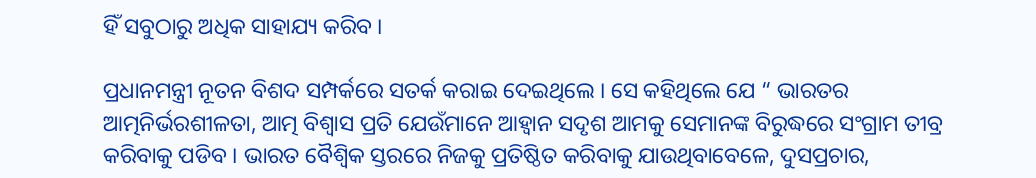ହିଁ ସବୁଠାରୁ ଅଧିକ ସାହାଯ୍ୟ କରିବ ।

ପ୍ରଧାନମନ୍ତ୍ରୀ ନୂତନ ବିଶଦ ସମ୍ପର୍କରେ ସତର୍କ କରାଇ ଦେଇଥିଲେ । ସେ କହିଥିଲେ ଯେ “ ଭାରତର ଆତ୍ମନିର୍ଭରଶୀଳତା, ଆତ୍ମ ବିଶ୍ୱାସ ପ୍ରତି ଯେଉଁମାନେ ଆହ୍ୱାନ ସଦୃଶ ଆମକୁ ସେମାନଙ୍କ ବିରୁଦ୍ଧରେ ସଂଗ୍ରାମ ତୀବ୍ର କରିବାକୁ ପଡିବ । ଭାରତ ବୈଶ୍ୱିକ ସ୍ତରରେ ନିଜକୁ ପ୍ରତିଷ୍ଠିତ କରିବାକୁ ଯାଉଥିବାବେଳେ, ଦୁସପ୍ରଚାର,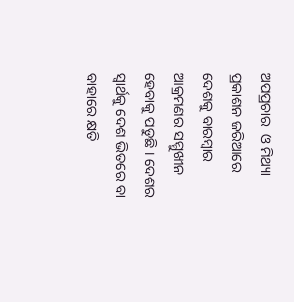ଅପପ୍ରଚାର  ଓ ମିଥ୍ୟା ପ୍ରକାଶନ ଜରିଆରେ ଦେଶକୁ ବାରମ୍ବାର ଆକ୍ରମଣର ସମ୍ମୁଖୀନ ହେବାକୁ ପଡୁଛି । ଦେଶର ସ୍ୱାର୍ଥକୁ ଦେଶ ଭିତରେ ବା ବାହାରେ କ୍ଷତି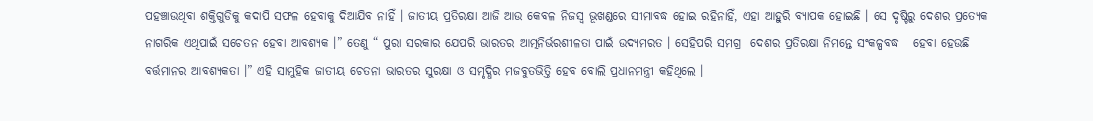ପହଞ୍ଚାଉଥିବା ଶକ୍ତିଗୁଡିକୁ କଦାପି ସଫଳ ହେବାକୁ ଦିଆଯିବ ନାହିଁ । ଜାତୀୟ ପ୍ରତିରକ୍ଷା ଆଜି ଆଉ କେବଳ ନିଜସ୍ୱ ଭୂଖଣ୍ଡରେ ସୀମାବଦ୍ଧ ହୋଇ ରହିନାହିଁ, ଏହା ଆହୁରି ବ୍ୟାପକ ହୋଇଛି । ସେ ଦୃଷ୍ଟିରୁ ଦେଶର ପ୍ରତ୍ୟେକ ନାଗରିକ ଏଥିପାଇଁ ସଚେତନ ହେବା ଆବଶ୍ୟକ ।” ତେଣୁ “ ପୁରା ସରକାର ଯେପରି ଭାରତର ଆତ୍ମନିର୍ଭରଶୀଳତା ପାଇଁ ଉଦ୍ୟମରତ । ସେହିପରି ସମଗ୍ର  ଦେଶର ପ୍ରତିରକ୍ଷା ନିମନ୍ତେ ସଂକଳ୍ପବଦ୍ଧ   ହେବା ହେଉଛି ବର୍ତ୍ତମାନର ଆବଶ୍ୟକତା ।” ଏହି ସାମୁହିକ ଜାତୀୟ ଚେତନା ଭାରତର ସୁରକ୍ଷା ଓ ସମୃଦ୍ଧିର ମଜବୁତଭିତ୍ତି ହେବ ବୋଲି ପ୍ରଧାନମନ୍ତ୍ରୀ କହିଥିଲେ ।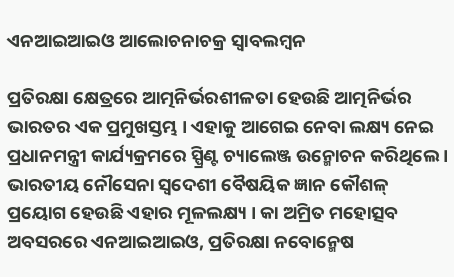ଏନଆଇଆଇଓ ଆଲୋଚନାଚକ୍ର ସ୍ୱାବଲମ୍ବନ

ପ୍ରତିରକ୍ଷା କ୍ଷେତ୍ରରେ ଆତ୍ମନିର୍ଭରଶୀଳତା ହେଉଛି ଆତ୍ମନିର୍ଭର ଭାରତର ଏକ ପ୍ରମୁଖସ୍ତମ୍ଭ । ଏହାକୁ ଆଗେଇ ନେବା ଲକ୍ଷ୍ୟ ନେଇ ପ୍ରଧାନମନ୍ତ୍ରୀ କାର୍ଯ୍ୟକ୍ରମରେ ସ୍ପ୍ରିଣ୍ଟ ଚ୍ୟାଲେଞ୍ଜ ଉନ୍ମୋଚନ କରିଥିଲେ । ଭାରତୀୟ ନୌସେନା ସ୍ୱଦେଶୀ ବୈଷୟିକ ‌ଜ୍ଞାନ କୌଶଳ୍ ପ୍ରୟୋଗ ହେଉଛି ଏହାର ମୂଳଲକ୍ଷ୍ୟ । କା ଅମ୍ରିତ ମହୋତ୍ସବ ଅବସରରେ ଏନଆଇଆଇଓ, ପ୍ରତିରକ୍ଷା ନବୋନ୍ମେଷ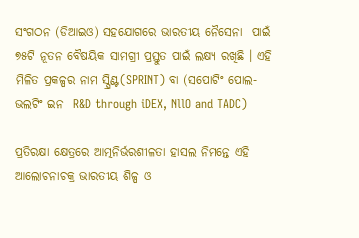ସଂଗଠନ (ଡିଆଇଓ) ସହଯୋଗରେ ଭାରତୀୟ ନୈସେନା  ପାଇଁ ୭୫ଟି ନୂତନ ବୈଷୟିକ ସାମଗ୍ରୀ ପ୍ରସ୍ତୁତ ପାଇଁ ଲକ୍ଷ୍ୟ ରଖିଛି । ଏହି ମିଳିତ ପ୍ରକଳ୍ପର ନାମ ସ୍ପ୍ରିଣ୍ଟ(SPRINT) ବା (ସପୋଟିଂ ପୋଲ-ଭଲଟିଂ ଇନ  R&D through iDEX, NllO and TADC)

ପ୍ରତିରକ୍ଷା କ୍ଷେତ୍ରରେ ଆତ୍ମନିର୍ଭରଶୀଳତା ହାସଲ ନିମନ୍ତେ ଏହି ଆଲୋଚନାଚକ୍ର ଭାରତୀୟ ଶିଳ୍ପ ଓ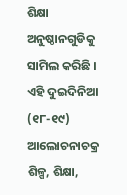ଶିକ୍ଷା ଅନୁଷ୍ଠାନଗୁଡିକୁ ସାମିଲ କରିଛି । ଏହି ଦୁଇଦିନିଆ (୧୮-୧୯) ଆଲୋଚନାଚକ୍ର ଶିଳ୍ପ, ଶିକ୍ଷା,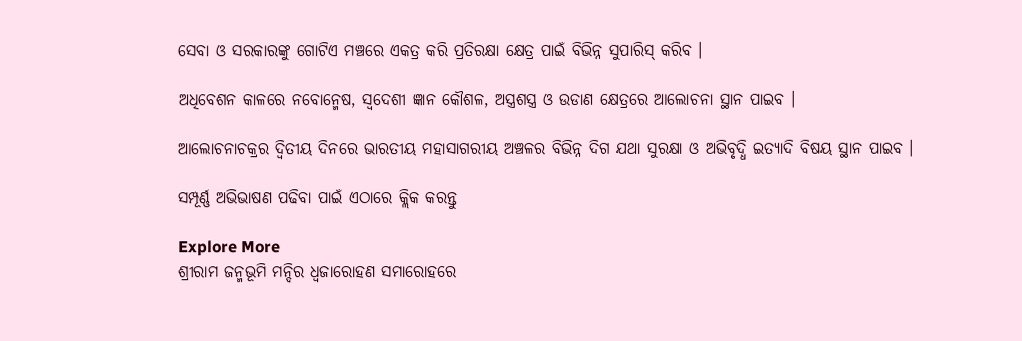ସେବା ଓ ସରକାରଙ୍କୁ ଗୋଟିଏ ମଞ୍ଚରେ ଏକତ୍ର କରି ପ୍ରତିରକ୍ଷା କ୍ଷେତ୍ର ପାଇଁ ବିଭିନ୍ନ ସୁପାରିସ୍ କରିବ ।

ଅଧିବେଶନ କାଳରେ ନବୋନ୍ମେଷ, ସ୍ୱଦେଶୀ ଜ୍ଞାନ କୌଶଳ, ଅସ୍ତ୍ରଶସ୍ତ୍ର ଓ ଉଡାଣ କ୍ଷେତ୍ରରେ ଆଲୋଚନା ସ୍ଥାନ ପାଇବ ।

ଆଲୋଚନାଚକ୍ରର ଦ୍ୱିତୀୟ ଦିନରେ ଭାରତୀୟ ମହାସାଗରୀୟ ଅଞ୍ଚଳର ବିଭିନ୍ନ ଦିଗ ଯଥା ସୁରକ୍ଷା ଓ ଅଭିବୃଦ୍ଧି ଇତ୍ୟାଦି ବିଷୟ ସ୍ଥାନ ପାଇବ ।

ସମ୍ପୂର୍ଣ୍ଣ ଅଭିଭାଷଣ ପଢିବା ପାଇଁ ଏଠାରେ କ୍ଲିକ କରନ୍ତୁ

Explore More
ଶ୍ରୀରାମ ଜନ୍ମଭୂମି ମନ୍ଦିର ଧ୍ଵଜାରୋହଣ ସମାରୋହରେ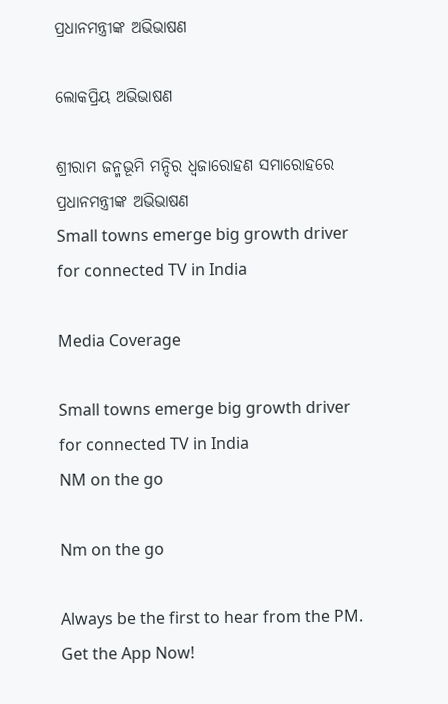ପ୍ରଧାନମନ୍ତ୍ରୀଙ୍କ ଅଭିଭାଷଣ

ଲୋକପ୍ରିୟ ଅଭିଭାଷଣ

ଶ୍ରୀରାମ ଜନ୍ମଭୂମି ମନ୍ଦିର ଧ୍ଵଜାରୋହଣ ସମାରୋହରେ ପ୍ରଧାନମନ୍ତ୍ରୀଙ୍କ ଅଭିଭାଷଣ
Small towns emerge big growth driver for connected TV in India

Media Coverage

Small towns emerge big growth driver for connected TV in India
NM on the go

Nm on the go

Always be the first to hear from the PM. Get the App Now!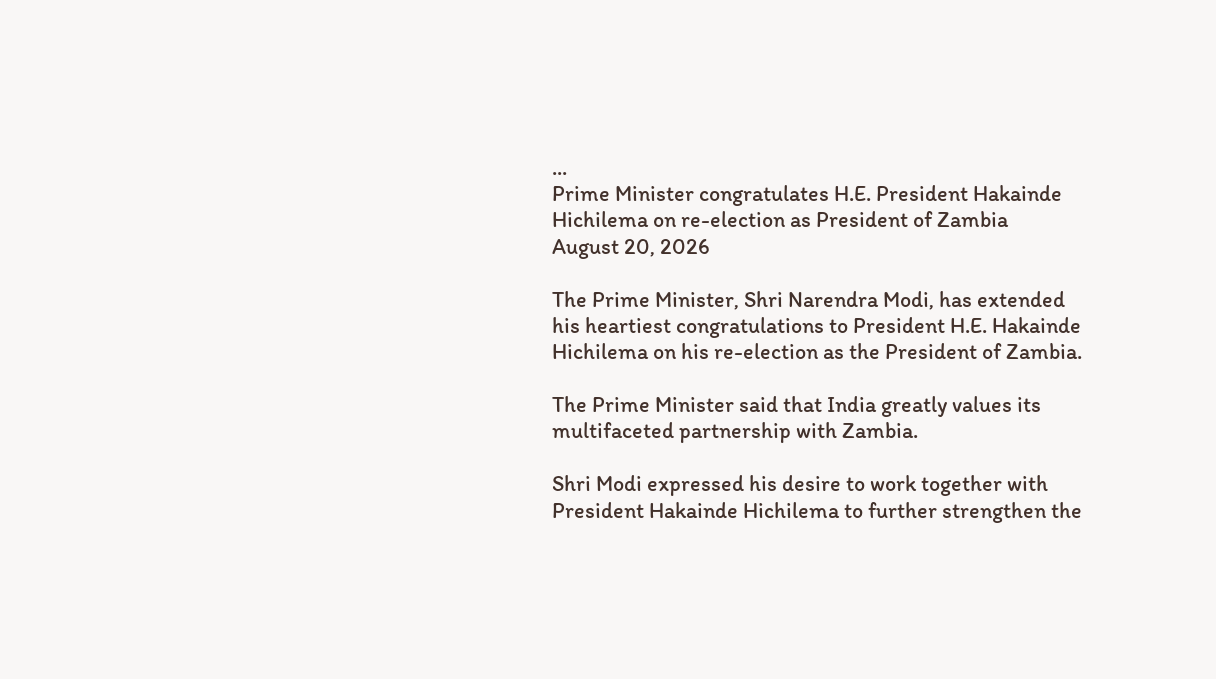...
Prime Minister congratulates H.E. President Hakainde Hichilema on re-election as President of Zambia
August 20, 2026

The Prime Minister, Shri Narendra Modi, has extended his heartiest congratulations to President H.E. Hakainde Hichilema on his re-election as the President of Zambia.

The Prime Minister said that India greatly values its multifaceted partnership with Zambia.

Shri Modi expressed his desire to work together with President Hakainde Hichilema to further strengthen the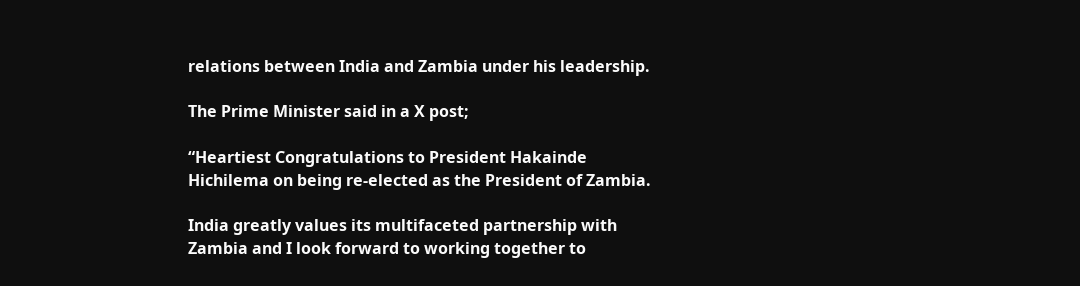relations between India and Zambia under his leadership.

The Prime Minister said in a X post;

“Heartiest Congratulations to President Hakainde Hichilema on being re-elected as the President of Zambia.

India greatly values its multifaceted partnership with Zambia and I look forward to working together to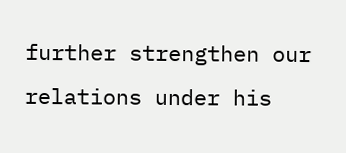further strengthen our relations under his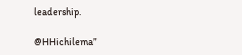leadership.

@HHichilema”